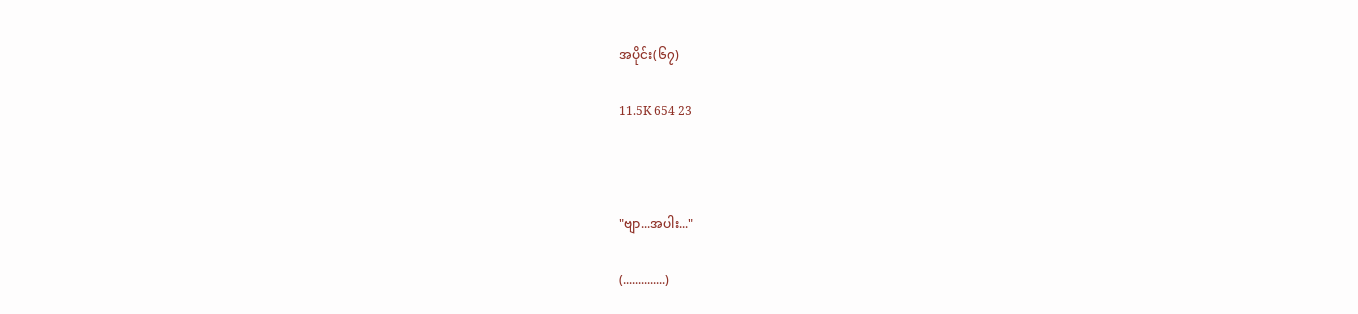အပိုင်း(၆၇)

11.5K 654 23



"ဗျာ...အပါး..."

(..............)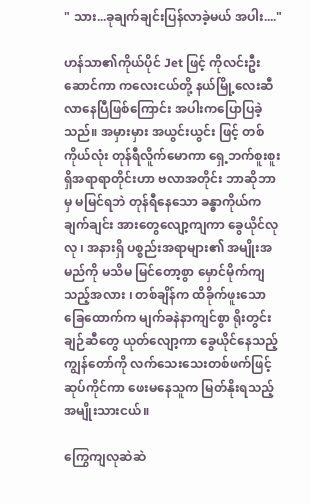" သား...ခုချက်ချင်းပြန်လာခဲ့မယ် အပါး...."

ဟန်သာ၏ကိုယ်ပိုင် Jet ဖြင့် ကိုလင်းဦးဆောင်ကာ ကလေးငယ်တို့ နယ်မြို့လေးဆီ လာနေပြီဖြစ်ကြောင်း အပါးကပြောပြခဲ့သည်။ အမှားမှား အယွင်းယွင်း ဖြင့် တစ်ကိုယ်လုံး တုန်ရီလိူက်မောကာ ရှေ့ဘက်စူးစူးရှိအရာရာတိုင်းဟာ ဗလာအတိုင်း ဘာဆိုဘာမှ မမြင်ရဘဲ တုန်ရီနေသော ခန္ဓာကိုယ်က ချက်ချင်း အားတွေလျော့ကျကာ ခွေယိုင်လုလု ၊ အနားရှိ ပစ္စည်းအရာများ၏ အမျိုးအမည်ကို မသိမ မြင်တော့စွာ မှောင်မိုက်ကျသည့်အလား ၊ တစ်ချိန်က ထိခိုက်ဖူးသော ခြေထောက်က မျက်ခနဲနာကျင်စွာ ရိုးတွင်းချဉ်ဆီတွေ ယုတ်လျော့ကာ ခွေယိုင်နေသည့်ကျွန်တော်ကို လက်သေးသေးတစ်ဖက်ဖြင့် ဆုပ်ကိုင်ကာ ဖေးမနေသူက မြတ်နိုးရသည့် အမျိုးသားငယ်။

ကြွေကျလုဆဲဆဲ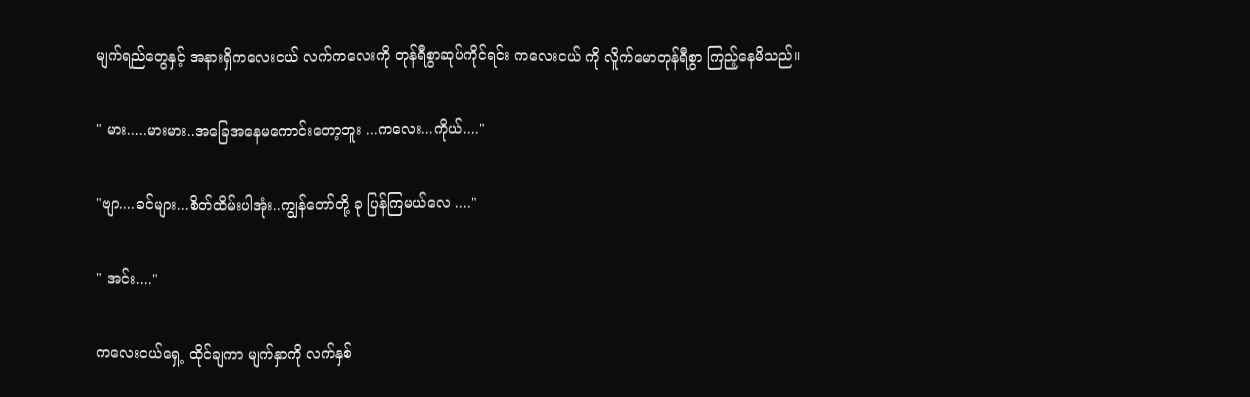မျက်ရည်တွေနှင့် အနားရှိကလေးငယ် လက်ကလေးကို တုန်ရီစွာဆုပ်ကိုင်ရင်း ကလေးငယ် ကို လိူက်မောတုန်ရီစွာ ကြည့်နေမိသည်။

" မား.....မားမား..အခြေအနေမကောင်းတော့ဘူး ...ကလေး...ကိုယ်...."

"ဗျာ....ခင်များ...စိတ်ထိမ်းပါအုံး..ကျွန်တော်တို့ ခု ပြန်ကြမယ်လေ ...."

" အင်း...."

ကလေးငယ်ရှေ့ ထိုင်ချကာ မျက်နှာကို လက်နှစ်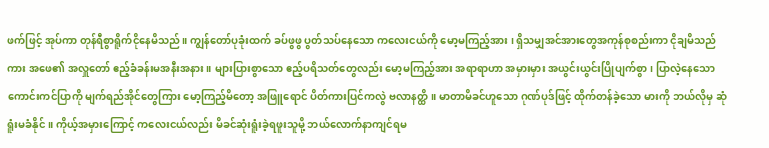ဖက်ဖြင့် အုပ်ကာ တုန်ရီစွာရိူက်ငိုနေမိသည်။ ကျွန်တော်ပုခုံးထက် ခပ်ဖွဖွ ပွတ်သပ်နေသော ကလေးငယ်ကို မော့မကြည့်အား ၊ ရှိသမျှအင်အားတွေအကုန်စုစည်းကာ ငိုချမိသည်ကား အဖေ၏ အလှူတော် ဧည့်ခံခန်းမအနီးအနား ။ များပြားစွာသော ဧည့်ပရိသတ်တွေလည်း မော့မကြည့်အား အရာရာဟာ အမှားမှား အယွင်းယွင်းပြိုပျက်စွာ၊ ပြာလဲ့နေသော ကောင်းကင်ပြာကို မျက်ရည်အိုင်တွေကြား မော့ကြည့်မိတော့ အဖြူရောင် ပိတ်ကားပြင်ကလွဲ ဗလာနတ္ထိ။ မာတာမိခင်ဟူသော ဂုဏ်ပုဒ်ဖြင့် ထိုက်တန်ခဲ့သော မားကို ဘယ်လိုမှ ဆုံရူံးမခံနိုင်။ ကိုယ့်အမှားကြောင့် ကလေးငယ်လည်း မိခင်ဆုံးရူံးခဲ့ရဖူးသူမို့ ဘယ်လောက်နာကျင်ရမ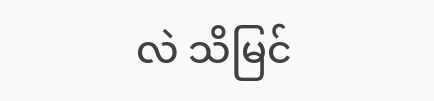လဲ သိမြင်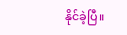နိုင်ခဲ့ပြီ။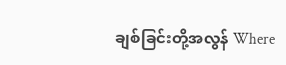ချစ်ခြင်းတို့အလွန် Where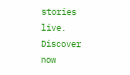stories live. Discover now